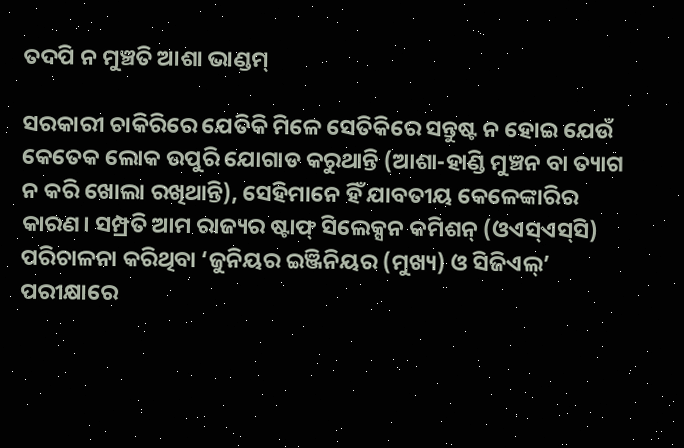ତଦପି ନ ମୁଞ୍ଚତି ଆଶା ଭାଣ୍ଡମ୍‌

ସରକାରୀ ଚାକିରିରେ ଯେତିକି ମିଳେ ସେତିକିରେ ସନ୍ତୁଷ୍ଟ ନ ହୋଇ ଯେଉଁ କେତେକ ଲୋକ ଉପୁରି ଯୋଗାଡ କରୁଥାନ୍ତି (ଆଶା-ହାଣ୍ଡି ମୁଞ୍ଚନ ବା ତ୍ୟାଗ ନ କରି ଖୋଲା ରଖିଥାନ୍ତି), ସେହିମାନେ ହିଁ ଯାବତୀୟ କେଳେଙ୍କାରିର କାରଣ। ସମ୍ପ୍ରତି ଆମ ରାଜ୍ୟର ଷ୍ଟାଫ୍‌ ସିଲେକ୍ସନ କମିଶନ୍‌ (ଓଏସ୍‌ଏସ୍‌ସି) ପରିଚାଳନା କରିଥିବା ‘ଜୁନିୟର ଇଞ୍ଜିନିୟର (ମୁଖ୍ୟ) ଓ ସିଜିଏଲ୍‌’ ପରୀକ୍ଷାରେ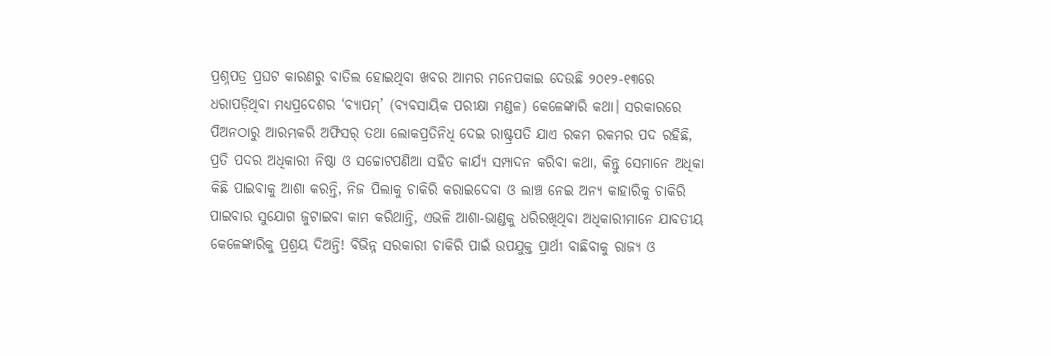ପ୍ରଶ୍ନପତ୍ର ପ୍ରଘଟ କାରଣରୁ ବାତିଲ ହୋଇଥିବା ଖବର ଆମର ମନେପକାଇ ଦେଉଛି ୨୦୧୨-୧୩ରେ ଧରାପଡ଼ିଥିବା ମଧ୍ୟପ୍ରଦେଶର ‘ବ୍ୟାପମ୍‌’ (ବ୍ୟବସାୟିକ ପରୀକ୍ଷା ମଣ୍ଡଳ) କେଳେଙ୍କାରି କଥା। ସରକାରରେ ପିଅନଠାରୁ ଆରମ୍ଭକରି ଅଫିସର୍‌ ତଥା ଲୋକପ୍ରତିନିଧି ଦେଇ ରାଷ୍ଟ୍ରପତି ଯାଏ ରକମ ରକମର ପଦ ରହିଛି, ପ୍ରତି ପଦର ଅଧିକାରୀ ନିଷ୍ଠା ଓ ସଚ୍ଚୋଟପଣିଆ ସହିତ କାର୍ଯ୍ୟ ସମ୍ପାଦନ କରିବା କଥା, କିନ୍ତୁ ସେମାନେ ଅଧିକା କିଛି ପାଇବାକୁ ଆଶା କରନ୍ତି, ନିଜ ପିଲାକୁ ଚାକିରି କରାଇଦେବା ଓ ଲାଞ୍ଚ ନେଇ ଅନ୍ୟ କାହାରିକୁ ଚାକିରି ପାଇବାର ସୁଯୋଗ ଜୁଟାଇବା କାମ କରିଥାନ୍ତି, ଏଭଳି ଆଶା-ଭାଣ୍ଡକୁ ଧରିରଖିଥିବା ଅଧିକାରୀମାନେ ଯାବତୀୟ କେଳେଙ୍କାରିକୁ ପ୍ରଶ୍ରୟ ଦିଅନ୍ତି! ବିଭିନ୍ନ ସରକାରୀ ଚାକିରି ପାଇଁ ଉପଯୁକ୍ତ ପ୍ରାର୍ଥୀ ବାଛିବାକୁ ରାଜ୍ୟ ଓ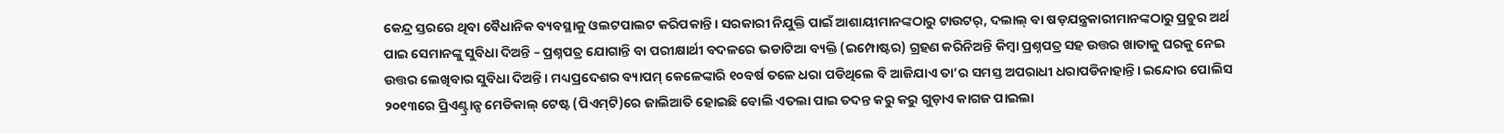କେନ୍ଦ୍ର ସ୍ତରରେ ଥିବା ବୈଧାନିକ ବ୍ୟବସ୍ଥାକୁ ଓଲଟପାଲଟ କରିପକାନ୍ତି। ସରକାରୀ ନିଯୁକ୍ତି ପାଇଁ ଆଶାୟୀମାନଙ୍କଠାରୁ ଟାଉଟର୍‌, ଦଲାଲ୍‌ ବା ଷଡ଼ଯନ୍ତ୍ରକାରୀମାନଙ୍କଠାରୁ ପ୍ରଚୁର ଅର୍ଥ ପାଇ ସେମାନଙ୍କୁ ସୁବିଧା ଦିଅନ୍ତି – ପ୍ରଶ୍ନପତ୍ର ଯୋଗାନ୍ତି ବା ପରୀକ୍ଷାର୍ଥୀ ବଦଳରେ ଭଡାଟିଆ ବ୍ୟକ୍ତି (ଇମ୍ପୋଷ୍ଟର) ଗ୍ରହଣ କରିନିଅନ୍ତି କିମ୍ବା ପ୍ରଶ୍ନପତ୍ର ସହ ଉତ୍ତର ଖାତାକୁ ଘରକୁ ନେଇ ଉତ୍ତର ଲେଖିବାର ସୁବିଧା ଦିଅନ୍ତି। ମଧ୍ୟପ୍ରଦେଶର ବ୍ୟାପମ୍‌ କେଳେଙ୍କାରି ୧୦ବର୍ଷ ତଳେ ଧରା ପଡିଥିଲେ ବି ଆଜିଯାଏ ତା’ର ସମସ୍ତ ଅପରାଧୀ ଧରାପଡିନାହାନ୍ତି। ଇନ୍ଦୋର ପୋଲିସ ୨୦୧୩ରେ ପ୍ରିଏଣ୍ଟ୍ରାନ୍ସ ମେଡିକାଲ୍‌ ଟେଷ୍ଟ (ପିଏମ୍‌ଟି)ରେ ଜାଲିଆତି ହୋଇଛି ବୋଲି ଏତଲା ପାଇ ତଦନ୍ତ କରୁ କରୁ ଗୁଡ଼ାଏ କାଗଜ ପାଇଲା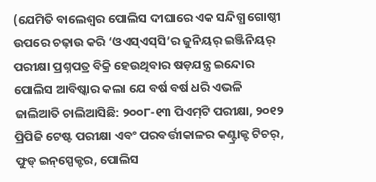(ଯେମିତି ବାଲେଶ୍ୱର ପୋଲିସ ଦୀଘାରେ ଏକ ସନ୍ଦିଗ୍ଧ ଗୋଷ୍ଠୀ ଉପରେ ଚଢ଼ାଉ କରି ‘ଓଏସ୍‌ଏସ୍‌ସି’ର ଜୁନିୟର୍‌ ଇଞ୍ଜିନିୟର୍‌ ପରୀକ୍ଷା ପ୍ରଶ୍ନପତ୍ର ବିକ୍ରି ହେଉଥିବାର ଷଡ଼ଯନ୍ତ୍ର ଇନ୍ଦୋର ପୋଲିସ ଆବିଷ୍କାର କଲା ଯେ ବର୍ଷ ବର୍ଷ ଧରି ଏଭଳି ଜାଲିଆତି ଚାଲିଆସିଛି: ୨୦୦୮-୧୩ ପିଏମ୍‌ଟି ପରୀକ୍ଷା, ୨୦୧୨ ପ୍ରିପିଜି ଟେଷ୍ଟ ପରୀକ୍ଷା ଏବଂ ପରବର୍ତ୍ତୀକାଳର କଣ୍ଟ୍ରାକ୍ଟ ଟିଚର୍‌, ଫୁଡ୍‌ ଇନ୍‌ସ୍ପେକ୍ଟର, ପୋଲିସ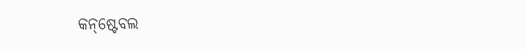କନ୍‌ଷ୍ଟେବଲ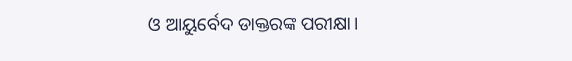ଓ ଆୟୁର୍ବେଦ ଡାକ୍ତରଙ୍କ ପରୀକ୍ଷା।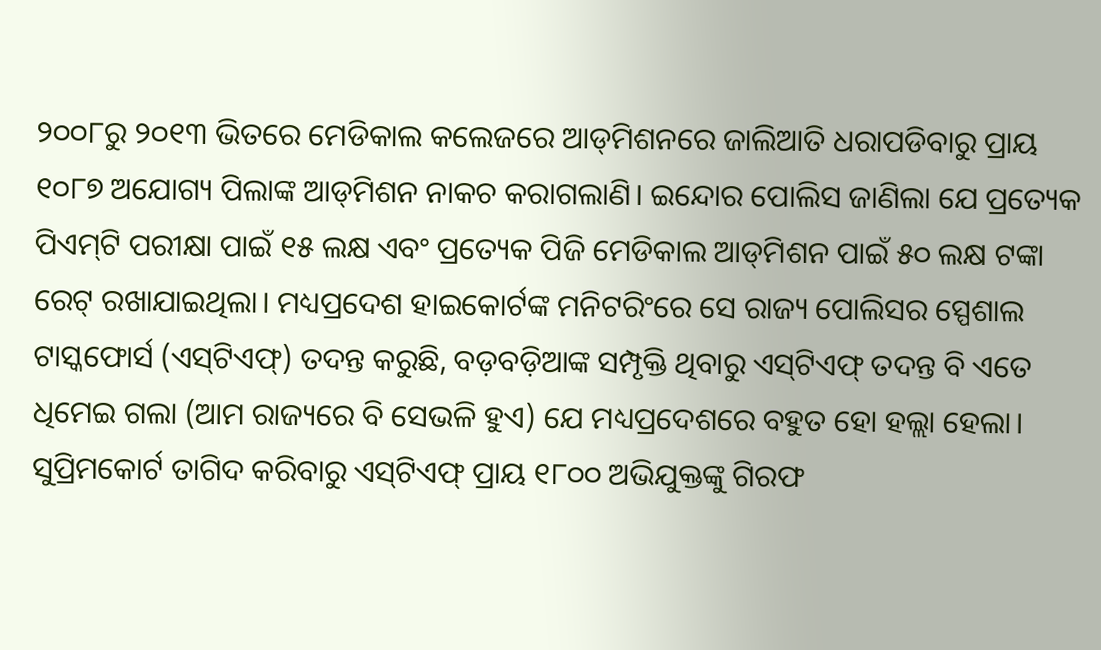୨୦୦୮ରୁ ୨୦୧୩ ଭିତରେ ମେଡିକାଲ କଲେଜରେ ଆଡ୍‌ମିଶନରେ ଜାଲିଆତି ଧରାପଡିବାରୁ ପ୍ରାୟ ୧୦୮୭ ଅଯୋଗ୍ୟ ପିଲାଙ୍କ ଆଡ୍‌ମିଶନ ନାକଚ କରାଗଲାଣି। ଇନ୍ଦୋର ପୋଲିସ ଜାଣିଲା ଯେ ପ୍ରତ୍ୟେକ ପିଏମ୍‌ଟି ପରୀକ୍ଷା ପାଇଁ ୧୫ ଲକ୍ଷ ଏବଂ ପ୍ରତ୍ୟେକ ପିଜି ମେଡିକାଲ ଆଡ୍‌ମିଶନ ପାଇଁ ୫୦ ଲକ୍ଷ ଟଙ୍କା ରେଟ୍‌ ରଖାଯାଇଥିଲା। ମଧ୍ୟପ୍ରଦେଶ ହାଇକୋର୍ଟଙ୍କ ମନିଟରିଂରେ ସେ ରାଜ୍ୟ ପୋଲିସର ସ୍ପେଶାଲ ଟାସ୍କଫୋର୍ସ (ଏସ୍‌ଟିଏଫ୍‌) ତଦନ୍ତ କରୁଛି, ବଡ଼ବଡ଼ିଆଙ୍କ ସମ୍ପୃକ୍ତି ଥିବାରୁ ଏସ୍‌ଟିଏଫ୍‌ ତଦନ୍ତ ବି ଏତେ ଧିମେଇ ଗଲା (ଆମ ରାଜ୍ୟରେ ବି ସେଭଳି ହୁଏ) ଯେ ମଧ୍ୟପ୍ରଦେଶରେ ବହୁତ ହୋ ହଲ୍ଲା ହେଲା। ସୁପ୍ରିମକୋର୍ଟ ତାଗିଦ କରିବାରୁ ଏସ୍‌ଟିଏଫ୍‌ ପ୍ରାୟ ୧୮୦୦ ଅଭିଯୁକ୍ତଙ୍କୁ ଗିରଫ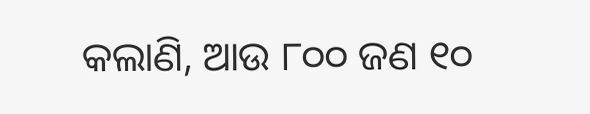କଲାଣି, ଆଉ ୮୦୦ ଜଣ ୧୦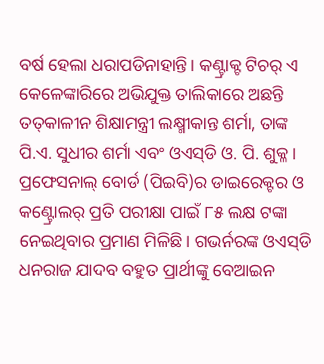ବର୍ଷ ହେଲା ଧରାପଡିନାହାନ୍ତି। କଣ୍ଟ୍ରାକ୍ଟ ଟିଚର୍‌ ଏ କେଳେଙ୍କାରିରେ ଅଭିଯୁକ୍ତ ତାଲିକାରେ ଅଛନ୍ତି ତତ୍‌କାଳୀନ ଶିକ୍ଷାମନ୍ତ୍ରୀ ଲକ୍ଷ୍ମୀକାନ୍ତ ଶର୍ମା, ତାଙ୍କ ପି.ଏ. ସୁଧୀର ଶର୍ମା ଏବଂ ଓଏସ୍‌ଡି ଓ. ପି. ଶୁକ୍ଳ । ପ୍ରଫେସନାଲ୍‌ ବୋର୍ଡ (ପିଇବି)ର ଡାଇରେକ୍ଟର ଓ କଣ୍ଟ୍ରୋଲର୍‌ ପ୍ରତି ପରୀକ୍ଷା ପାଇଁ ୮୫ ଲକ୍ଷ ଟଙ୍କା ନେଇଥିବାର ପ୍ରମାଣ ମିଳିଛି। ଗଭର୍ନରଙ୍କ ଓଏସ୍‌ଡି ଧନରାଜ ଯାଦବ ବହୁତ ପ୍ରାର୍ଥୀଙ୍କୁ ବେଆଇନ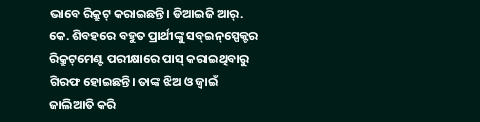ଭାବେ ରିକ୍ରୁଟ୍‌ କରାଇଛନ୍ତି। ଡିଆଇଜି ଆର୍‌. କେ. ଶିବହରେ ବହୁତ ପ୍ରାର୍ଥୀଙ୍କୁ ସବ୍‌ଇନ୍‌ସ୍ପେକ୍ଟର ରିକ୍ରୁଟ୍‌ମେଣ୍ଟ ପରୀକ୍ଷାରେ ପାସ୍‌ କରାଇଥିବାରୁ ଗିରଫ ହୋଇଛନ୍ତି। ତାଙ୍କ ଝିଅ ଓ ଜ୍ୱାଇଁ ଜାଲିଆତି କରି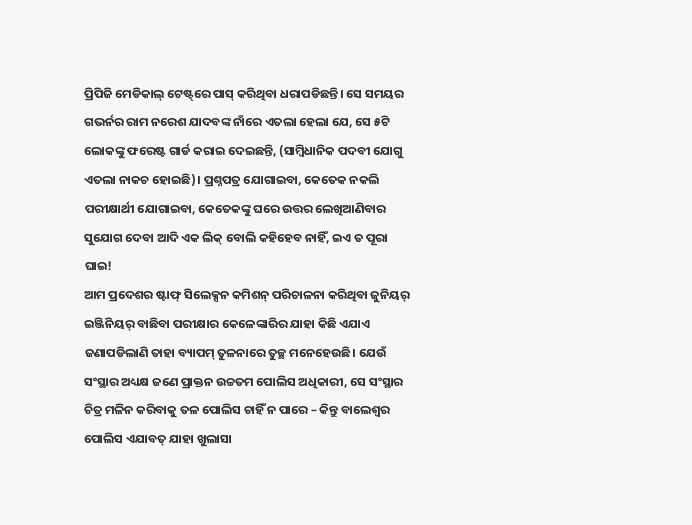ପ୍ରିପିଜି ମେଡିକାଲ୍‌ ଟେଷ୍ଟ୍‌ରେ ପାସ୍‌ କରିଥିବା ଧରାପଡିଛନ୍ତି। ସେ ସମୟର ଗଭର୍ନର ରାମ ନରେଶ ଯାଦବଙ୍କ ନାଁରେ ଏତଲା ହେଲା ଯେ, ସେ ୫ଟି ଲୋକଙ୍କୁ ଫରେଷ୍ଟ ଗାର୍ଡ କରାଇ ଦେଇଛନ୍ତି, (ସାମ୍ବିଧାନିକ ପଦବୀ ଯୋଗୁ ଏତଲା ନାକଚ ହୋଇଛି)। ପ୍ରଶ୍ନପତ୍ର ଯୋଗାଇବା, କେତେକ ନକଲି ପରୀକ୍ଷାର୍ଥୀ ଯୋଗାଇବା, କେତେକଙ୍କୁ ଘରେ ଉତ୍ତର ଲେଖିଆଣିବାର ସୁଯୋଗ ଦେବା ଆଦି ଏକ ଲିକ୍‌ ବୋଲି କହିହେବ ନାହିଁ, ଇଏ ତ ପୂରା ଘାଇ!
ଆମ ପ୍ରଦେଶର ଷ୍ଟାଫ୍‌ ସିଲେକ୍ସନ କମିଶନ୍‌ ପରିଚାଳନା କରିଥିବା ଜୁନିୟର୍‌ ଇଞ୍ଜିନିୟର୍‌ ବାଛିବା ପରୀକ୍ଷାର କେଳେଙ୍କାରିର ଯାହା କିଛି ଏଯାଏ ଜଣାପଡିଲାଣି ତାହା ବ୍ୟାପମ୍‌ ତୁଳନାରେ ତୁଚ୍ଛ ମନେହେଉଛି। ଯେଉଁ ସଂସ୍ଥାର ଅଧ୍ୟକ୍ଷ ଜଣେ ପ୍ରାକ୍ତନ ଉଚ୍ଚତମ ପୋଲିସ ଅଧିକାରୀ, ସେ ସଂସ୍ଥାର ଚିତ୍ର ମଳିନ କରିବାକୁ ତଳ ପୋଲିସ ଚାହିଁ ନ ପାରେ – କିନ୍ତୁ ବାଲେଶ୍ୱର ପୋଲିସ ଏଯାବତ୍‌ ଯାହା ଖୁଲାସା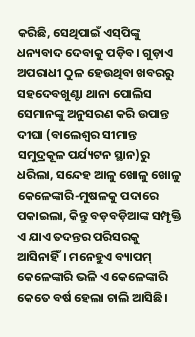କରିଛି, ସେଥିପାଇଁ ଏସ୍‌ପିଙ୍କୁ ଧନ୍ୟବାଦ ଦେବାକୁ ପଡ଼ିବ। ଗୁଡ଼ାଏ ଅପରାଧୀ ଠୁଳ ହେଉଥିବା ଖବରରୁ ସହଦେବଖୁଣ୍ଟା ଥାନା ପୋଲିସ ସେମାନଙ୍କୁ ଅନୁସରଣ କରି ଉପାନ୍ତ ଦୀଘା (ବାଲେଶ୍ୱର ସୀମାନ୍ତ ସମୁଦ୍ରକୂଳ ପର୍ଯ୍ୟଟନ ସ୍ଥାନ)ରୁ ଧରିଲା, ସନ୍ଦେହ ଆଳୁ ଖୋଳୁ ଖୋଳୁ କେଳେଙ୍କାରି-ମୁଷଳକୁ ପଦାରେ ପକାଇଲା, କିନ୍ତୁ ବଡ଼ବଡ଼ିଆଙ୍କ ସମ୍ପୃକ୍ତି ଏ ଯାଏ ତଦନ୍ତର ପରିସରକୁ ଆସିନାହିଁ। ମନେହୁଏ ବ୍ୟାପମ୍‌ କେଳେଙ୍କାରି ଭଳି ଏ କେଳେଙ୍କାରି କେତେ ବର୍ଷ ହେଲା ଚାଲି ଆସିଛି।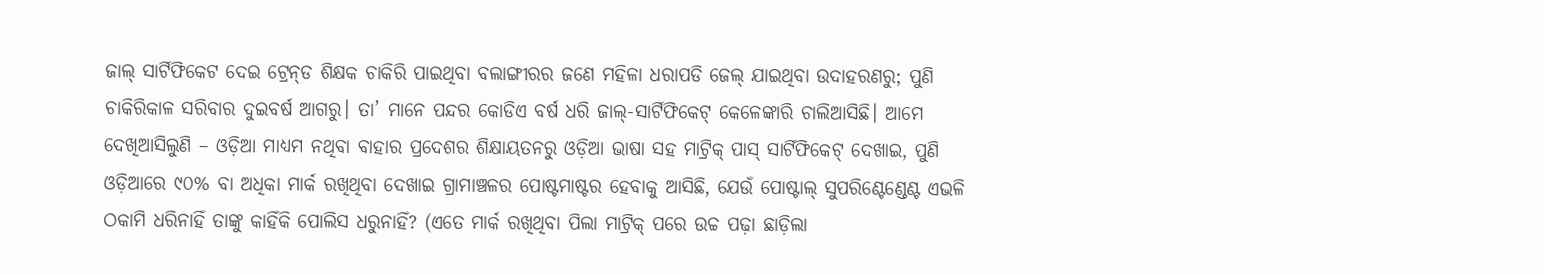ଜାଲ୍‌ ସାର୍ଟିଫିକେଟ ଦେଇ ଟ୍ରେନ୍‌ଡ ଶିକ୍ଷକ ଚାକିରି ପାଇଥିବା ବଲାଙ୍ଗୀରର ଜଣେ ମହିଳା ଧରାପଡି ଜେଲ୍‌ ଯାଇଥିବା ଉଦାହରଣରୁ; ପୁଣି ଚାକିରିକାଳ ସରିବାର ଦୁଇବର୍ଷ ଆଗରୁ। ତା’ ମାନେ ପନ୍ଦର କୋଡିଏ ବର୍ଷ ଧରି ଜାଲ୍‌-ସାର୍ଟିଫିକେଟ୍‌ କେଳେଙ୍କାରି ଚାଲିଆସିଛି। ଆମେ ଦେଖିଆସିଲୁଣି – ଓଡ଼ିଆ ମାଧ୍ୟମ ନଥିବା ବାହାର ପ୍ରଦେଶର ଶିକ୍ଷାୟତନରୁ ଓଡ଼ିଆ ଭାଷା ସହ ମାଟ୍ରିକ୍‌ ପାସ୍‌ ସାର୍ଟିଫିକେଟ୍‌ ଦେଖାଇ, ପୁଣି ଓଡ଼ିଆରେ ୯୦% ବା ଅଧିକା ମାର୍କ ରଖିଥିବା ଦେଖାଇ ଗ୍ରାମାଞ୍ଚଳର ପୋଷ୍ଟମାଷ୍ଟର ହେବାକୁ ଆସିଛି, ଯେଉଁ ପୋଷ୍ଟାଲ୍‌ ସୁପରିଣ୍ଟେଣ୍ଡେଣ୍ଟ ଏଭଳି ଠକାମି ଧରିନାହିଁ ତାଙ୍କୁ କାହିଁକି ପୋଲିସ ଧରୁନାହିଁ? (ଏତେ ମାର୍କ ରଖିଥିବା ପିଲା ମାଟ୍ରିକ୍‌ ପରେ ଉଚ୍ଚ ପଢ଼ା ଛାଡ଼ିଲା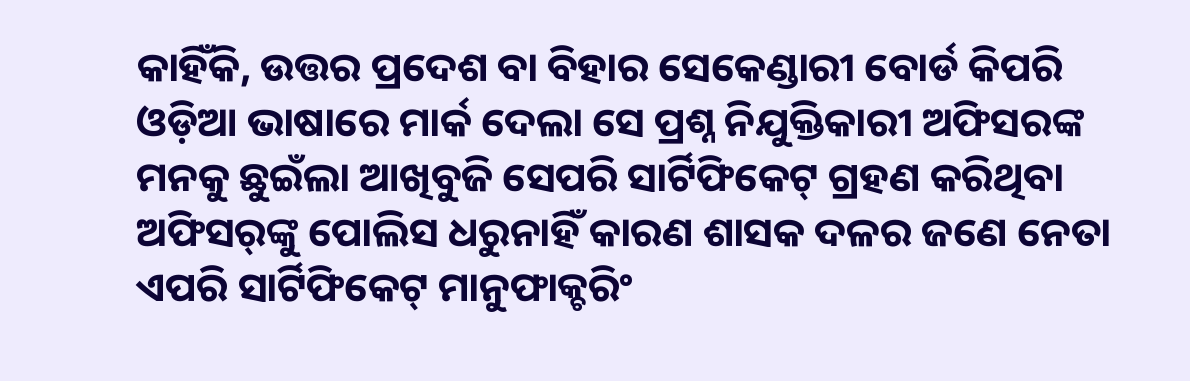କାହିଁକି, ଉତ୍ତର ପ୍ରଦେଶ ବା ବିହାର ସେକେଣ୍ଡାରୀ ବୋର୍ଡ କିପରି ଓଡ଼ିଆ ଭାଷାରେ ମାର୍କ ଦେଲା ସେ ପ୍ରଶ୍ନ ନିଯୁକ୍ତିକାରୀ ଅଫିସରଙ୍କ ମନକୁ ଛୁଇଁଲା ଆଖିବୁଜି ସେପରି ସାର୍ଟିଫିକେଟ୍‌ ଗ୍ରହଣ କରିଥିବା ଅଫିସର୍‌ଙ୍କୁ ପୋଲିସ ଧରୁନାହିଁ କାରଣ ଶାସକ ଦଳର ଜଣେ ନେତା ଏପରି ସାର୍ଟିଫିକେଟ୍‌ ମାନୁଫାକ୍ଚରିଂ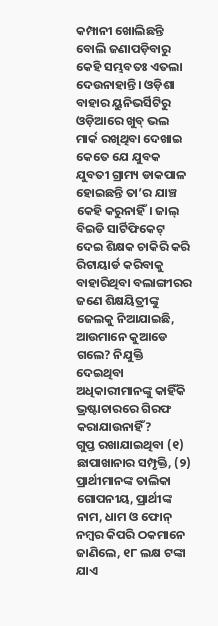କମ୍ପାନୀ ଖୋଲିଛନ୍ତି ବୋଲି ଜଣାପଡ଼ିବାରୁ କେହି ସମ୍ଭବତଃ ଏତଲା ଦେଉନାହାନ୍ତି। ଓଡ଼ିଶା ବାହାର ୟୁନିଭର୍ସିଟିରୁ ଓଡ଼ିଆରେ ଖୁବ୍‌ ଭଲ ମାର୍କ ରଖିଥିବା ଦେଖାଇ କେତେ ଯେ ଯୁବକ ଯୁବତୀ ଗ୍ରାମ୍ୟ ଡାକପାଳ ହୋଇଛନ୍ତି ତା’ର ଯାଞ୍ଚ କେହି କରୁନାହିଁ। ଜାଲ୍‌ ବିଇଡି ସାର୍ଟିଫିକେଟ୍‌ ଦେଇ ଶିକ୍ଷକ ଚାକିରି କରି ରିଟାୟାର୍ଡ କରିବାକୁ ବାହାରିଥିବା ବଲାଙ୍ଗୀରର ଜଣେ ଶିକ୍ଷୟିତ୍ରୀଙ୍କୁ ଜେଲକୁ ନିଆଯାଇଛି, ଆଉମାନେ କୁଆଡେ ଗଲେ? ନିଯୁକ୍ତି ଦେଇଥିବା ଅଧିକାରୀମାନଙ୍କୁ କାହିଁକି ଭ୍ରଷ୍ଟାଚାରରେ ଗିରଫ କରାଯାଉନାହିଁ?
ଗୁପ୍ତ ରଖାଯାଇଥିବା (୧) ଛାପାଖାନାର ସମ୍ପୃକ୍ତି, (୨) ପ୍ରାର୍ଥୀମାନଙ୍କ ତାଲିକା ଗୋପନୀୟ, ପ୍ରାର୍ଥୀଙ୍କ ନାମ, ଧାମ ଓ ଫୋନ୍‌ ନମ୍ବର କିପରି ଠକମାନେ ଜାଣିଲେ, ୧୮ ଲକ୍ଷ ଟଙ୍କା ଯାଏ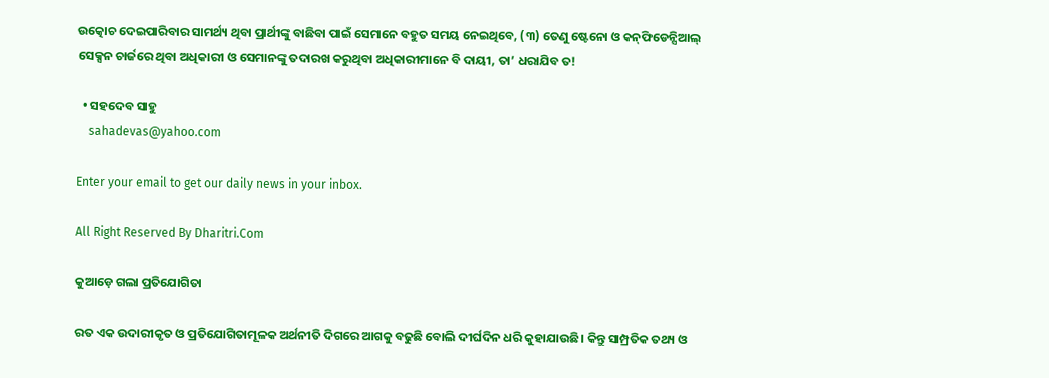ଉତ୍କୋଚ ଦେଇପାରିବାର ସାମର୍ଥ୍ୟ ଥିବା ପ୍ରାର୍ଥୀଙ୍କୁ ବାଛିବା ପାଇଁ ସେମାନେ ବହୁତ ସମୟ ନେଇଥିବେ, (୩) ତେଣୁ ଷ୍ଟେନୋ ଓ କନ୍‌ଫିଡେନ୍ସିଆଲ୍‌ ସେକ୍ସନ ଚାର୍ଜରେ ଥିବା ଅଧିକାରୀ ଓ ସେମାନଙ୍କୁ ତଦାରଖ କରୁଥିବା ଅଧିକାରୀମାନେ ବି ଦାୟୀ, ତା’ ଧରାଯିବ ତ!

  • ସହଦେବ ସାହୁ
    sahadevas@yahoo.com

Enter your email to get our daily news in your inbox.

All Right Reserved By Dharitri.Com

କୁଆଡ଼େ ଗଲା ପ୍ରତିଯୋଗିତା

ରତ ଏକ ଉଦାରୀକୃତ ଓ ପ୍ରତିଯୋଗିତାମୂଳକ ଅର୍ଥନୀତି ଦିଗରେ ଆଗକୁ ବଢୁଛି ବୋଲି ଦୀର୍ଘଦିନ ଧରି କୁହାଯାଉଛି। କିନ୍ତୁ ସାମ୍ପ୍ରତିକ ତଥ୍ୟ ଓ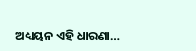ଅଧ୍ୟୟନ ଏହି ଧାରଣା…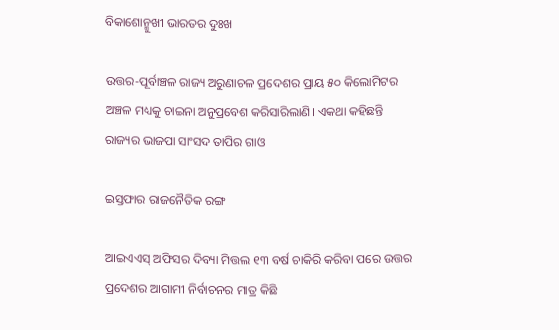ବିକାଶୋନ୍ମୁଖୀ ଭାରତର ଦୁଃଖ

ଉତ୍ତର-ପୂର୍ବାଞ୍ଚଳ ରାଜ୍ୟ ଅରୁଣାଚଳ ପ୍ରଦେଶର ପ୍ରାୟ ୫୦ କିଲୋମିଟର ଅଞ୍ଚଳ ମଧ୍ୟକୁ ଚାଇନା ଅନୁପ୍ରବେଶ କରିସାରିଲାଣି। ଏକଥା କହିଛନ୍ତି ରାଜ୍ୟର ଭାଜପା ସାଂସଦ ତାପିର ଗାଓ

ଇସ୍ତଫାର ରାଜନୈତିକ ରଙ୍ଗ

ଆଇଏଏସ୍‌ ଅଫିସର ଦିବ୍ୟା ମିତ୍ତଲ ୧୩ ବର୍ଷ ଚାକିରି କରିବା ପରେ ଉତ୍ତର ପ୍ରଦେଶର ଆଗାମୀ ନିର୍ବାଚନର ମାତ୍ର କିଛି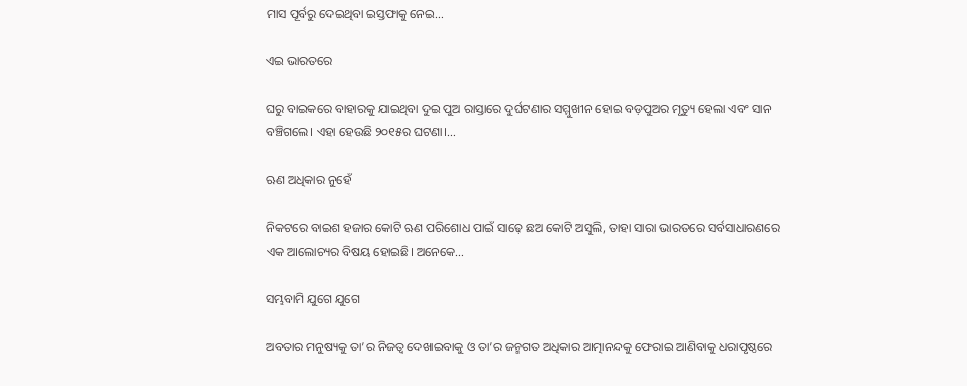ମାସ ପୂର୍ବରୁ ଦେଇଥିବା ଇସ୍ତଫାକୁ ନେଇ…

ଏଇ ଭାରତରେ

ଘରୁ ବାଇକରେ ବାହାରକୁ ଯାଇଥିବା ଦୁଇ ପୁଅ ରାସ୍ତାରେ ଦୁର୍ଘଟଣାର ସମ୍ମୁଖୀନ ହୋଇ ବଡ଼ପୁଅର ମୃତ୍ୟୁ ହେଲା ଏବଂ ସାନ ବଞ୍ଚିଗଲେ। ଏହା ହେଉଛି ୨୦୧୫ର ଘଟଣା।…

ଋଣ ଅଧିକାର ନୁହେଁ

ନିକଟରେ ବାଇଶ ହଜାର କୋଟି ଋଣ ପରିଶୋଧ ପାଇଁ ସାଢ଼େ ଛଅ କୋଟି ଅସୁଲି, ତାହା ସାରା ଭାରତରେ ସର୍ବସାଧାରଣରେ ଏକ ଆଲୋଚ୍ୟର ବିଷୟ ହୋଇଛି। ଅନେକେ…

ସମ୍ଭବାମି ଯୁଗେ ଯୁଗେ

ଅବତାର ମନୁଷ୍ୟକୁ ତା’ର ନିଜତ୍ୱ ଦେଖାଇବାକୁ ଓ ତା’ର ଜନ୍ମଗତ ଅଧିକାର ଆତ୍ମାନନ୍ଦକୁ ଫେରାଇ ଆଣିବାକୁ ଧରାପୃଷ୍ଠରେ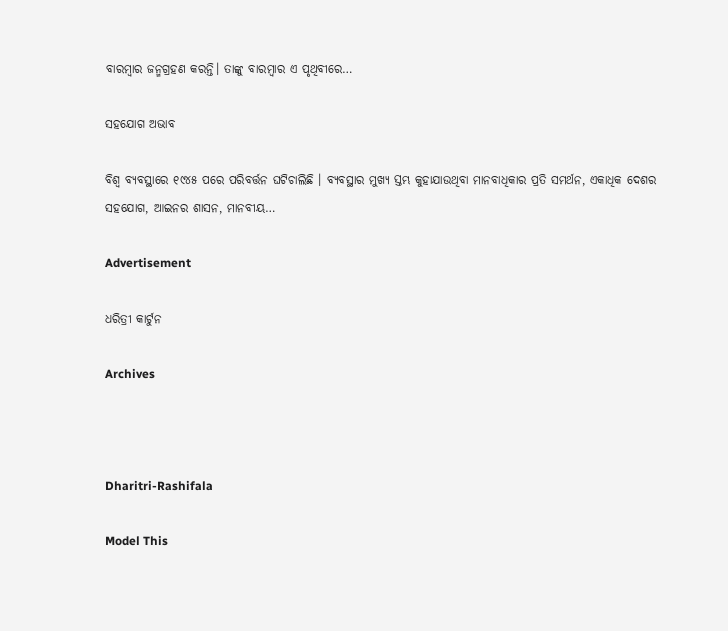ବାରମ୍ବାର ଜନ୍ମଗ୍ରହଣ କରନ୍ତି। ତାଙ୍କୁ ବାରମ୍ବାର ଏ ପୃଥିବୀରେ…

ସହଯୋଗ ଅଭାବ

ବିଶ୍ୱ ବ୍ୟବସ୍ଥାରେ ୧୯୪୫ ପରେ ପରିବର୍ତ୍ତନ ଘଟିଚାଲିଛି । ବ୍ୟବସ୍ଥାର ମୁଖ୍ୟ ସ୍ତମ୍ଭ କୁହାଯାଉଥିବା ମାନବାଧିକାର ପ୍ରତି ସମର୍ଥନ, ଏକାଧିକ ଦେଶର ସହଯୋଗ, ଆଇନର ଶାସନ, ମାନବୀୟ…

Advertisement

ଧରିତ୍ରୀ କାର୍ଟୁନ

Archives



Dharitri-Rashifala

Model This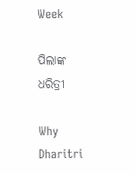Week

ପିଲାଙ୍କ ଧରିତ୍ରୀ

Why Dharitri